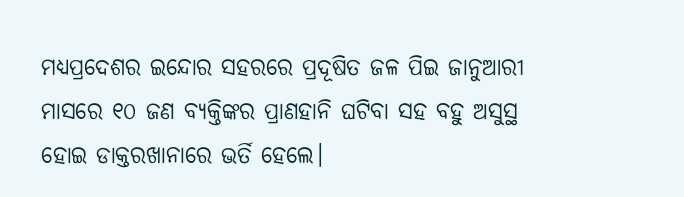ମଧ୍ୟପ୍ରଦେଶର ଇନ୍ଦୋର ସହରରେ ପ୍ରଦୂଷିତ ଜଳ ପିଇ ଜାନୁଆରୀ ମାସରେ ୧୦ ଜଣ ବ୍ୟକ୍ତିଙ୍କର ପ୍ରାଣହାନି ଘଟିବା ସହ ବହୁ ଅସୁସ୍ଥ ହୋଇ ଡାକ୍ତରଖାନାରେ ଭର୍ତି ହେଲେ।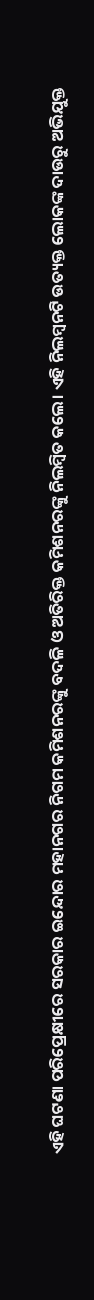ଏହି ଘଟଣା ପରିପ୍ରେକ୍ଷୀରେ ସରକାର ଇନ୍ଦୋର ମହାନଗର ନିଗମ କମିଶନରଙ୍କୁ ବଦଳି ଓ ଅତିରିକ୍ତ କମିଶନରଙ୍କୁ ନିଲମ୍ବିତ କଲେ। ଏହି ନିଲମ୍ବନଟି ଉତ୍ୟକ୍ତ ଲୋକଙ୍କ ଦାଉରୁ ଅଭିଯୁକ୍ତ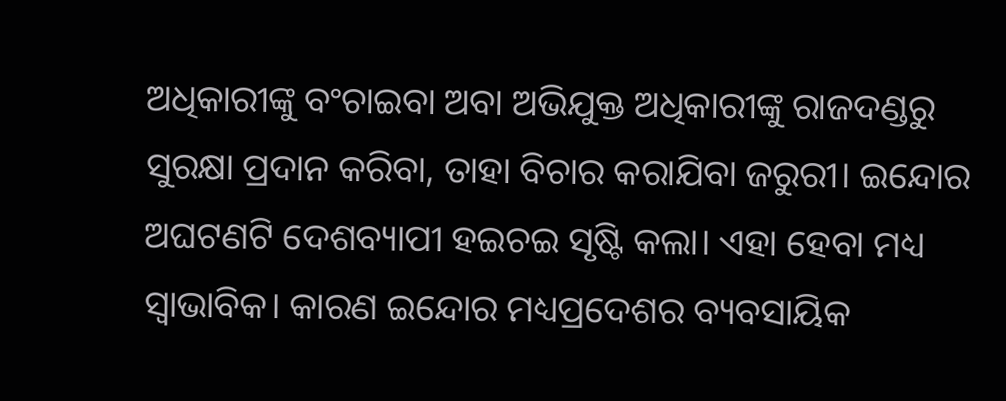ଅଧିକାରୀଙ୍କୁ ବଂଚାଇବା ଅବା ଅଭିଯୁକ୍ତ ଅଧିକାରୀଙ୍କୁ ରାଜଦଣ୍ଡରୁ ସୁରକ୍ଷା ପ୍ରଦାନ କରିବା, ତାହା ବିଚାର କରାଯିବା ଜରୁରୀ। ଇନ୍ଦୋର ଅଘଟଣଟି ଦେଶବ୍ୟାପୀ ହଇଚଇ ସୃଷ୍ଟି କଲା। ଏହା ହେବା ମଧ୍ୟ ସ୍ୱାଭାବିକ। କାରଣ ଇନ୍ଦୋର ମଧ୍ୟପ୍ରଦେଶର ବ୍ୟବସାୟିକ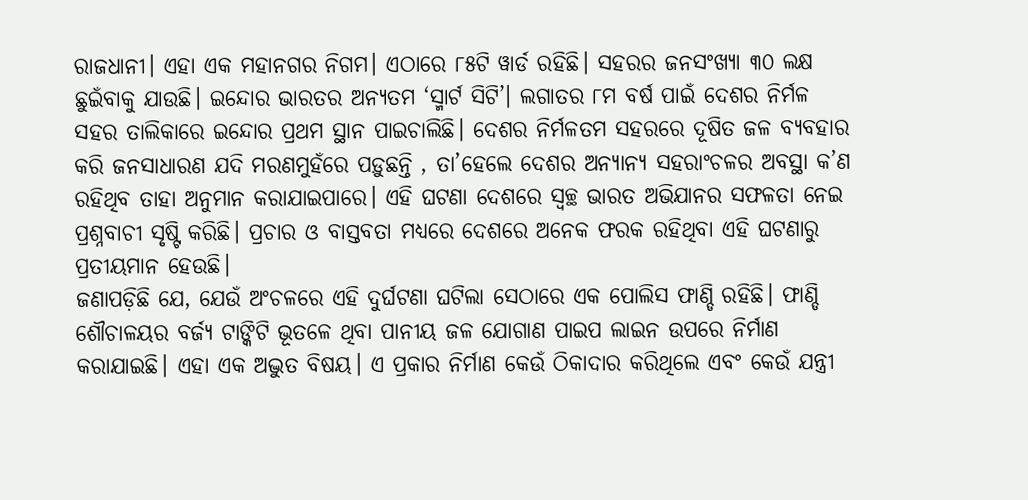ରାଜଧାନୀ। ଏହା ଏକ ମହାନଗର ନିଗମ। ଏଠାରେ ୮୫ଟି ୱାର୍ଡ ରହିଛି। ସହରର ଜନସଂଖ୍ୟା ୩୦ ଲକ୍ଷ ଛୁଇଁବାକୁ ଯାଉଛି। ଇନ୍ଦୋର ଭାରତର ଅନ୍ୟତମ ‘ସ୍ମାର୍ଟ ସିଟି’। ଲଗାତର ୮ମ ବର୍ଷ ପାଇଁ ଦେଶର ନିର୍ମଳ ସହର ତାଲିକାରେ ଇନ୍ଦୋର ପ୍ରଥମ ସ୍ଥାନ ପାଇଚାଲିଛି। ଦେଶର ନିର୍ମଳତମ ସହରରେ ଦୂଷିତ ଜଳ ବ୍ୟବହାର କରି ଜନସାଧାରଣ ଯଦି ମରଣମୁହଁରେ ପଡ଼ୁଛନ୍ତି , ତା’ହେଲେ ଦେଶର ଅନ୍ୟାନ୍ୟ ସହରାଂଚଳର ଅବସ୍ଥା କ’ଣ ରହିଥିବ ତାହା ଅନୁମାନ କରାଯାଇପାରେ। ଏହି ଘଟଣା ଦେଶରେ ସ୍ୱଚ୍ଛ ଭାରତ ଅଭିଯାନର ସଫଳତା ନେଇ ପ୍ରଶ୍ନବାଚୀ ସୃଷ୍ଟି କରିଛି। ପ୍ରଚାର ଓ ବାସ୍ତବତା ମଧ୍ୟରେ ଦେଶରେ ଅନେକ ଫରକ ରହିଥିବା ଏହି ଘଟଣାରୁ ପ୍ରତୀୟମାନ ହେଉଛି।
ଜଣାପଡ଼ିଛି ଯେ, ଯେଉଁ ଅଂଚଳରେ ଏହି ଦୁର୍ଘଟଣା ଘଟିଲା ସେଠାରେ ଏକ ପୋଲିସ ଫାଣ୍ଡି ରହିଛି। ଫାଣ୍ଡି ଶୌଚାଳୟର ବର୍ଜ୍ୟ ଟାଙ୍କିଟି ଭୂତଳେ ଥିବା ପାନୀୟ ଜଳ ଯୋଗାଣ ପାଇପ ଲାଇନ ଉପରେ ନିର୍ମାଣ କରାଯାଇଛି। ଏହା ଏକ ଅଦ୍ଭୁତ ବିଷୟ। ଏ ପ୍ରକାର ନିର୍ମାଣ କେଉଁ ଠିକାଦାର କରିଥିଲେ ଏବଂ କେଉଁ ଯନ୍ତ୍ରୀ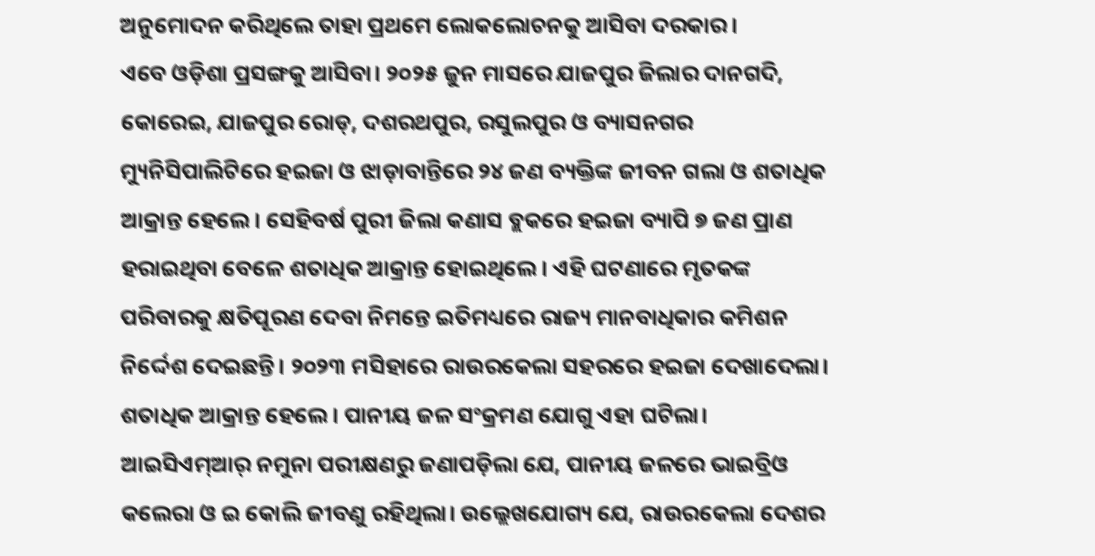ଅନୁମୋଦନ କରିଥିଲେ ତାହା ପ୍ରଥମେ ଲୋକଲୋଚନକୁ ଆସିବା ଦରକାର।
ଏବେ ଓଡ଼ିଶା ପ୍ରସଙ୍ଗକୁ ଆସିବା। ୨୦୨୫ ଜୁନ ମାସରେ ଯାଜପୁର ଜିଲାର ଦାନଗଦି, କୋରେଇ, ଯାଜପୁର ରୋଡ୍, ଦଶରଥପୁର, ରସୁଲପୁର ଓ ବ୍ୟାସନଗର ମ୍ୟୁନିସିପାଲିଟିରେ ହଇଜା ଓ ଝାଡ଼ାବାନ୍ତିରେ ୨୪ ଜଣ ବ୍ୟକ୍ତିଙ୍କ ଜୀବନ ଗଲା ଓ ଶତାଧିକ ଆକ୍ରାନ୍ତ ହେଲେ। ସେହିବର୍ଷ ପୁରୀ ଜିଲା କଣାସ ବ୍ଲକରେ ହଇଜା ବ୍ୟାପି ୭ ଜଣ ପ୍ରାଣ ହରାଇଥିବା ବେଳେ ଶତାଧିକ ଆକ୍ରାନ୍ତ ହୋଇଥିଲେ। ଏହି ଘଟଣାରେ ମୃତକଙ୍କ ପରିବାରକୁ କ୍ଷତିପୂରଣ ଦେବା ନିମନ୍ତେ ଇତିମଧ୍ୟରେ ରାଜ୍ୟ ମାନବାଧିକାର କମିଶନ ନିର୍ଦ୍ଦେଶ ଦେଇଛନ୍ତି। ୨୦୨୩ ମସିହାରେ ରାଉରକେଲା ସହରରେ ହଇଜା ଦେଖାଦେଲା। ଶତାଧିକ ଆକ୍ରାନ୍ତ ହେଲେ। ପାନୀୟ ଜଳ ସଂକ୍ରମଣ ଯୋଗୁ ଏହା ଘଟିଲା। ଆଇସିଏମ୍ଆର୍ ନମୁନା ପରୀକ୍ଷଣରୁ ଜଣାପଡ଼ିଲା ଯେ, ପାନୀୟ ଜଳରେ ଭାଇବ୍ରିଓ କଲେରା ଓ ଇ କୋଲି ଜୀବଣୁ ରହିଥିଲା। ଉଲ୍ଲେଖଯୋଗ୍ୟ ଯେ, ରାଉରକେଲା ଦେଶର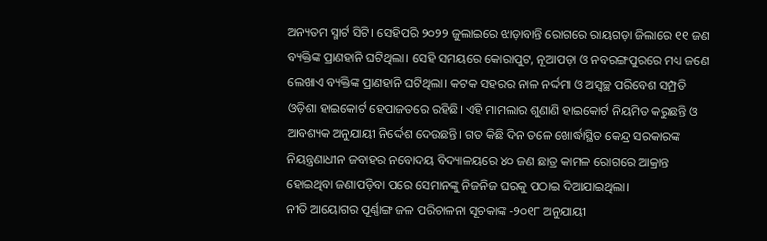ଅନ୍ୟତମ ସ୍ମାର୍ଟ ସିଟି। ସେହିପରି ୨୦୨୨ ଜୁଲାଇରେ ଝାଡ଼ାବାନ୍ତି ରୋଗରେ ରାୟଗଡ଼ା ଜିଲାରେ ୧୧ ଜଣ ବ୍ୟକ୍ତିଙ୍କ ପ୍ରାଣହାନି ଘଟିଥିଲା। ସେହି ସମୟରେ କୋରାପୁଟ, ନୂଆପଡ଼ା ଓ ନବରଙ୍ଗପୁରରେ ମଧ୍ୟ ଜଣେ ଲେଖାଏ ବ୍ୟକ୍ତିଙ୍କ ପ୍ରାଣହାନି ଘଟିଥିଲା। କଟକ ସହରର ନାଳ ନର୍ଦ୍ଦମା ଓ ଅସ୍ୱଚ୍ଛ ପରିବେଶ ସମ୍ପ୍ରତି ଓଡ଼ିଶା ହାଇକୋର୍ଟ ହେପାଜତରେ ରହିଛି। ଏହି ମାମଲାର ଶୁଣାଣି ହାଇକୋର୍ଟ ନିୟମିତ କରୁଛନ୍ତି ଓ ଆବଶ୍ୟକ ଅନୁଯାୟୀ ନିର୍ଦ୍ଦେଶ ଦେଉଛନ୍ତି। ଗତ କିଛି ଦିନ ତଳେ ଖୋର୍ଦ୍ଧାସ୍ଥିତ କେନ୍ଦ୍ର ସରକାରଙ୍କ ନିୟନ୍ତ୍ରଣାଧୀନ ଜବାହର ନବୋଦୟ ବିଦ୍ୟାଳୟରେ ୪୦ ଜଣ ଛାତ୍ର କାମଳ ରୋଗରେ ଆକ୍ରାନ୍ତ ହୋଇଥିବା ଜଣାପଡ଼ିବା ପରେ ସେମାନଙ୍କୁ ନିଜନିଜ ଘରକୁ ପଠାଇ ଦିଆଯାଇଥିଲା।
ନୀତି ଆୟୋଗର ପୂର୍ଣ୍ଣାଙ୍ଗ ଜଳ ପରିଚାଳନା ସୂଚକାଙ୍କ -୨୦୧୮ ଅନୁଯାୟୀ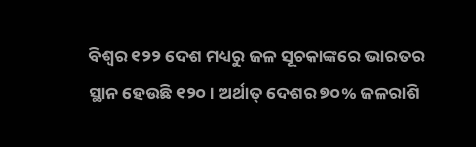ବିଶ୍ୱର ୧୨୨ ଦେଶ ମଧ୍ୟରୁ ଜଳ ସୂଚକାଙ୍କରେ ଭାରତର ସ୍ଥାନ ହେଉଛି ୧୨୦। ଅର୍ଥାତ୍ ଦେଶର ୭୦% ଜଳରାଶି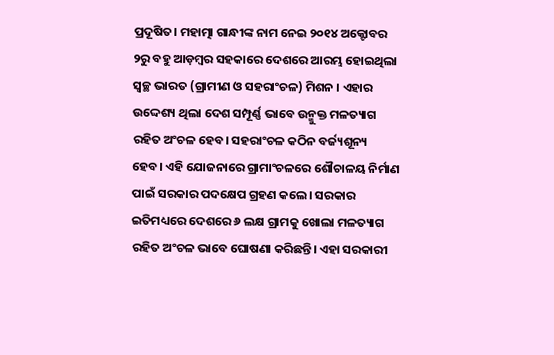ପ୍ରଦୂଷିତ। ମହାତ୍ମା ଗାନ୍ଧୀଙ୍କ ନାମ ନେଇ ୨୦୧୪ ଅକ୍ଟୋବର ୨ରୁ ବହୁ ଆଡ଼ମ୍ବର ସହକାରେ ଦେଶରେ ଆରମ୍ଭ ହୋଇଥିଲା ସ୍ୱଚ୍ଛ ଭାରତ (ଗ୍ରାମୀଣ ଓ ସହରାଂଚଳ) ମିଶନ । ଏହାର ଉଦ୍ଦେଶ୍ୟ ଥିଲା ଦେଶ ସମ୍ପୂର୍ଣ୍ଣ ଭାବେ ଉନ୍ମୁକ୍ତ ମଳତ୍ୟାଗ ରହିତ ଅଂଚଳ ହେବ। ସହରାଂଚଳ କଠିନ ବର୍ଜ୍ୟଶୂନ୍ୟ ହେବ। ଏହି ଯୋଜନାରେ ଗ୍ରାମାଂଚଳରେ ଶୌଚାଳୟ ନିର୍ମାଣ ପାଇଁ ସରକାର ପଦକ୍ଷେପ ଗ୍ରହଣ କଲେ। ସରକାର ଇତିମଧ୍ୟରେ ଦେଶରେ ୬ ଲକ୍ଷ ଗ୍ରାମକୁ ଖୋଲା ମଳତ୍ୟାଗ ରହିତ ଅଂଚଳ ଭାବେ ଘୋଷଣା କରିଛନ୍ତି। ଏହା ସରକାରୀ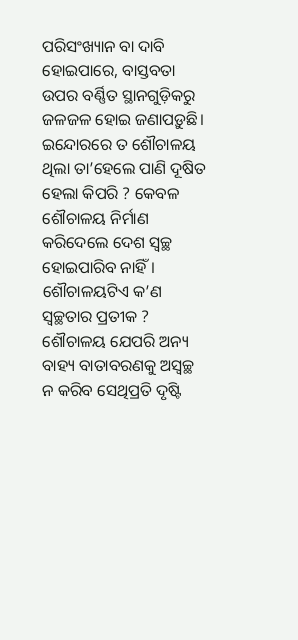ପରିସଂଖ୍ୟାନ ବା ଦାବି ହୋଇପାରେ, ବାସ୍ତବତା ଉପର ବର୍ଣ୍ଣିତ ସ୍ଥାନଗୁଡ଼ିକରୁ ଜଳଜଳ ହୋଇ ଜଣାପଡ଼ୁଛି। ଇନ୍ଦୋରରେ ତ ଶୌଚାଳୟ ଥିଲା ତା’ହେଲେ ପାଣି ଦୂଷିତ ହେଲା କିପରି ? କେବଳ ଶୌଚାଳୟ ନିର୍ମାଣ କରିଦେଲେ ଦେଶ ସ୍ୱଚ୍ଛ ହୋଇପାରିବ ନାହିଁ। ଶୌଚାଳୟଟିଏ କ’ଣ ସ୍ୱଚ୍ଛତାର ପ୍ରତୀକ ? ଶୌଚାଳୟ ଯେପରି ଅନ୍ୟ ବାହ୍ୟ ବାତାବରଣକୁ ଅସ୍ୱଚ୍ଛ ନ କରିବ ସେଥିପ୍ରତି ଦୃଷ୍ଟି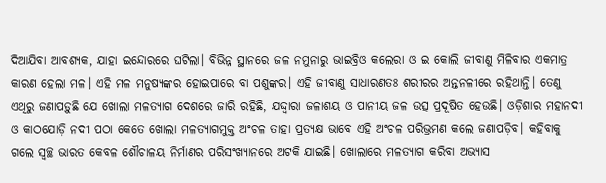ଦିଆଯିବା ଆବଶ୍ୟକ, ଯାହା ଇନ୍ଦୋରରେ ଘଟିଲା। ବିଭିନ୍ନ ସ୍ଥାନରେ ଜଳ ନମୁନାରୁ ଭାଇବ୍ରିଓ କଲେରା ଓ ଇ କୋଲି ଜୀବାଣୁ ମିଳିବାର ଏକମାତ୍ର କାରଣ ହେଲା ମଳ। ଏହି ମଳ ମନୁଷ୍ୟଙ୍କର ହୋଇପାରେ ବା ପଶୁଙ୍କର। ଏହି ଜୀବାଣୁ ସାଧାରଣତଃ ଶରୀରର ଅନ୍ତନଳୀରେ ରହିଥାନ୍ତି। ତେଣୁ ଏଥିରୁ ଜଣାପଡ଼ୁଛି ଯେ ଖୋଲା ମଳତ୍ୟାଗ ଦେଶରେ ଜାରି ରହିଛି, ଯଦ୍ଦ୍ୱାରା ଜଳାଶୟ ଓ ପାନୀୟ ଜଳ ଉତ୍ସ ପ୍ରଦୂଷିତ ହେଉଛି। ଓଡ଼ିଶାର ମହାନଦୀ ଓ କାଠଯୋଡ଼ି ନଦୀ ପଠା କେତେ ଖୋଲା ମଳତ୍ୟାଗମୁକ୍ତ ଅଂଚଳ ତାହା ପ୍ରତ୍ୟକ୍ଷ ଭାବେ ଏହି ଅଂଚଳ ପରିଭ୍ରମଣ କଲେ ଜଣାପଡ଼ିବ। କହିବାକୁ ଗଲେ ସ୍ୱଚ୍ଛ ଭାରତ କେବଳ ଶୌଚାଳୟ ନିର୍ମାଣର ପରିସଂଖ୍ୟାନରେ ଅଟକି ଯାଇଛି। ଖୋଲାରେ ମଳତ୍ୟାଗ କରିବା ଅଭ୍ୟାସ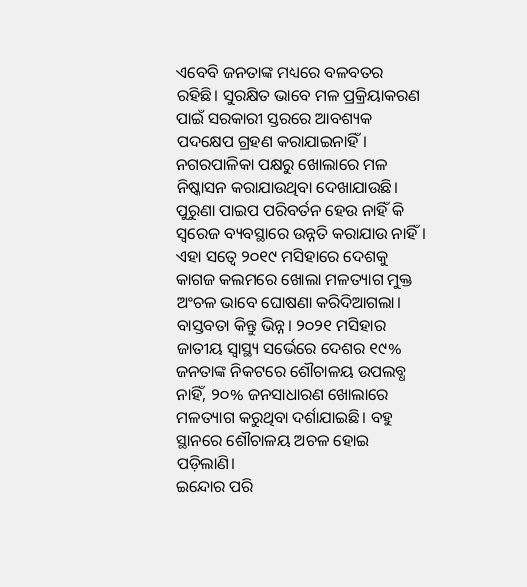ଏବେବି ଜନତାଙ୍କ ମଧ୍ୟରେ ବଳବତର ରହିଛି। ସୁରକ୍ଷିତ ଭାବେ ମଳ ପ୍ରକ୍ରିୟାକରଣ ପାଇଁ ସରକାରୀ ସ୍ତରରେ ଆବଶ୍ୟକ ପଦକ୍ଷେପ ଗ୍ରହଣ କରାଯାଇନାହିଁ। ନଗରପାଳିକା ପକ୍ଷରୁ ଖୋଲାରେ ମଳ ନିଷ୍କାସନ କରାଯାଉଥିବା ଦେଖାଯାଉଛି। ପୁରୁଣା ପାଇପ ପରିବର୍ତନ ହେଉ ନାହିଁ କି ସ୍ୱରେଜ ବ୍ୟବସ୍ଥାରେ ଉନ୍ନତି କରାଯାଉ ନାହିଁ। ଏହା ସତ୍ୱେ ୨୦୧୯ ମସିହାରେ ଦେଶକୁ କାଗଜ କଲମରେ ଖୋଲା ମଳତ୍ୟାଗ ମୁକ୍ତ ଅଂଚଳ ଭାବେ ଘୋଷଣା କରିଦିଆଗଲା। ବାସ୍ତବତା କିନ୍ତୁ ଭିନ୍ନ। ୨୦୨୧ ମସିହାର ଜାତୀୟ ସ୍ୱାସ୍ଥ୍ୟ ସର୍ଭେରେ ଦେଶର ୧୯% ଜନତାଙ୍କ ନିକଟରେ ଶୌଚାଳୟ ଉପଲବ୍ଧ ନାହିଁ, ୨୦% ଜନସାଧାରଣ ଖୋଲାରେ ମଳତ୍ୟାଗ କରୁଥିବା ଦର୍ଶାଯାଇଛି। ବହୁ ସ୍ଥାନରେ ଶୌଚାଳୟ ଅଚଳ ହୋଇ ପଡ଼ିଲାଣି।
ଇନ୍ଦୋର ପରି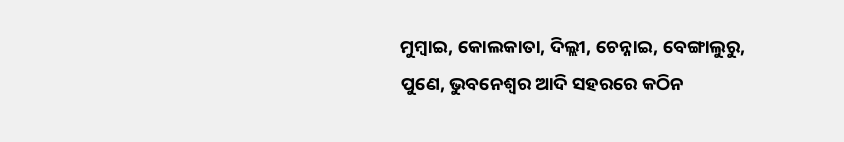ମୁମ୍ବାଇ, କୋଲକାତା, ଦିଲ୍ଲୀ, ଚେନ୍ନାଇ, ବେଙ୍ଗାଲୁରୁ, ପୁଣେ, ଭୁବନେଶ୍ୱର ଆଦି ସହରରେ କଠିନ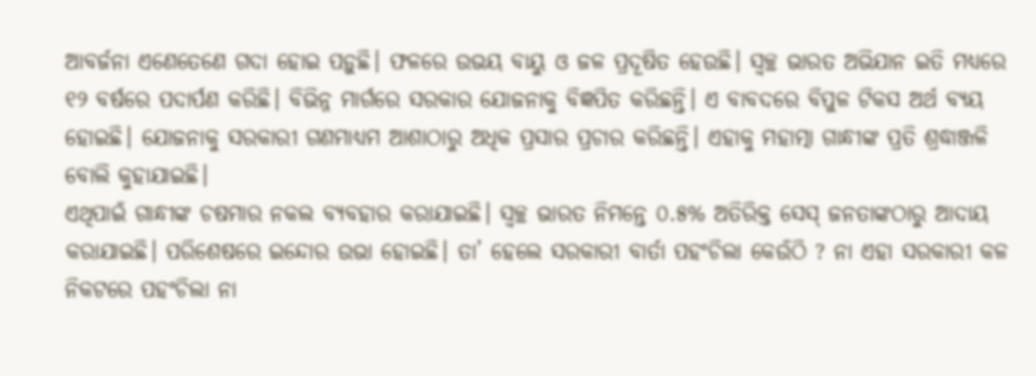ଆବର୍ଜନା ଏଣେତେଣେ ଗଦା ହୋଇ ପଡ଼ୁଛି। ଫଳରେ ଉଭୟ ବାୟୁ ଓ ଜଳ ପ୍ରଦୂଷିତ ହେଉଛି। ସ୍ୱଚ୍ଛ ଭାରତ ଅଭିଯାନ ଇତି ମଧ୍ୟରେ ୧୨ ବର୍ଷରେ ପଦାର୍ପଣ କରିଛି। ବିଭିନ୍ନ ମାର୍ଗରେ ସରକାର ଯୋଜନାକୁ ବିଜ୍ଞପିତ କରିଛନ୍ତି। ଏ ବାବଦରେ ବିପୁଳ ଟିକସ ଅର୍ଥ ବ୍ୟୟ ହୋଇଛି। ଯୋଜନାକୁ ସରକାରୀ ଗଣମାଧ୍ୟମ ଆଶାଠାରୁ ଅଧିକ ପ୍ରସାର ପ୍ରଚାର କରିଛନ୍ତି। ଏହାକୁ ମହାତ୍ମା ଗାନ୍ଧୀଙ୍କ ପ୍ରତି ଶ୍ରଦ୍ଧାଞ୍ଜଳି ବୋଲି କୁହାଯାଇଛି।
ଏଥିପାଇଁ ଗାନ୍ଧୀଙ୍କ ଚଷମାର ନକଲ ବ୍ୟବହାର କରାଯାଇଛି। ସ୍ୱଚ୍ଛ ଭାରତ ନିମନ୍ତେ ୦.୫% ଅତିରିକ୍ତ ସେସ୍ ଜନତାଙ୍କଠାରୁ ଆଦାୟ କରାଯାଇଛି। ପରିଶେଷରେ ଇନ୍ଦୋର ଉଭା ହୋଇଛି। ତା’ ହେଲେ ସରକାରୀ ବାର୍ତା ପହଂଚିଲା କେଉଁଠି ? ନା ଏହା ସରକାରୀ କଳ ନିକଟରେ ପହଂଚିଲା ନା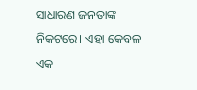ସାଧାରଣ ଜନତାଙ୍କ ନିକଟରେ। ଏହା କେବଳ ଏକ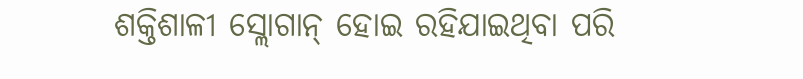ଶକ୍ତିଶାଳୀ ସ୍ଲୋଗାନ୍ ହୋଇ ରହିଯାଇଥିବା ପରି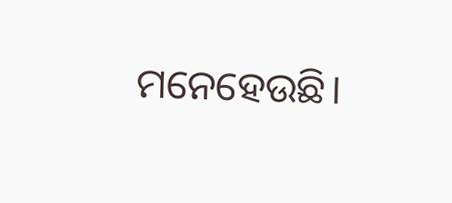ମନେହେଉଛି।